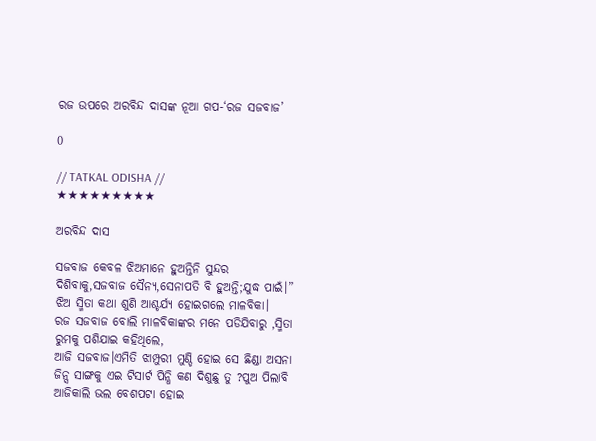ରଜ ଉପରେ ଅରବିନ୍ଦ ଦାସଙ୍କ ନୂଆ ଗପ-‘ରଜ ସଜବାଜ’

0

// TATKAL ODISHA //
★★★★★★★★★

ଅରବିନ୍ଦ ଦାସ

ସଜବାଜ କେବଳ ଝିଅମାନେ ହୁଅନ୍ତିନି ସୁନ୍ଦର ଦିଶିବାକୁ,ସଜବାଜ ସୈନ୍ୟ,ସେନାପତି ବି ହୁଅନ୍ତି;ଯୁଦ୍ଧ ପାଇଁ।”
ଝିଅ ସ୍ମିତା କଥା ଶୁଣି ଆଶ୍ଚର୍ଯ୍ୟ ହୋଇଗଲେ ମାଳବିକା।
ରଜ ସଜବାଜ ବୋଲି ମାଳବିକାଙ୍କର ମନେ ପଡିଯିବାରୁ ,ସ୍ମିତା ରୁମକୁ ପଶିଯାଇ କହିଥିଲେ,
ଆଜି ସଜବାଜ।ଏମିତି ଝାମ୍ପୁରୀ ମୁଣ୍ଡି ହୋଇ ସେ ଛିଣ୍ଡା ଅସନା ଜିନ୍ସ ସାଙ୍ଗକୁ ଏଇ ଟିସାର୍ଟ ପିନ୍ଧି କଣ ଦିଶୁଛୁ ତୁ ?ପୁଅ ପିଲାବି ଆଜିକାଲି ଭଲ ବେଶପଟା ହୋଇ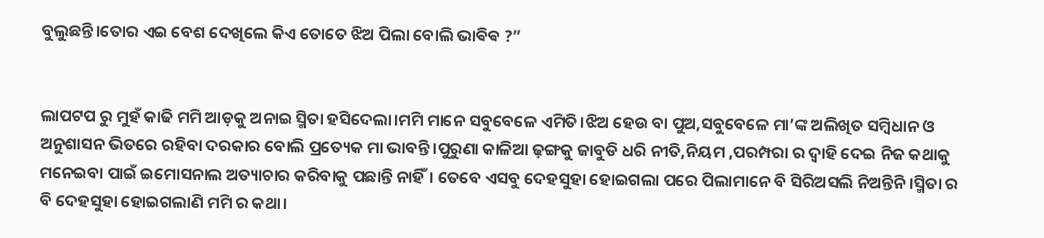ବୁଲୁଛନ୍ତି।ତୋର ଏଇ ବେଶ ଦେଖିଲେ କିଏ ତୋତେ ଝିଅ ପିଲା ବୋଲି ଭାଵିଵ ?”


ଲାପଟପ ରୁ ମୁହଁ କାଢି ମମି ଆଡ଼କୁ ଅନାଇ ସ୍ମିତା ହସିଦେଲା।ମମି ମାନେ ସବୁବେଳେ ଏମିତି।ଝିଅ ହେଉ ବା ପୁଅ,ସବୁବେଳେ ମା’ଙ୍କ ଅଲିଖିତ ସମ୍ବିଧାନ ଓ ଅନୁଶାସନ ଭିତରେ ରହିବା ଦରକାର ବୋଲି ପ୍ରତ୍ୟେକ ମା ଭାବନ୍ତି।ପୁରୁଣା କାଳିଆ ଢ଼ଙ୍ଗକୁ ଜାବୁଡି ଧରି ନୀତି,ନିୟମ ,ପରମ୍ପରା ର ଦ୍ୱାହି ଦେଇ ନିଜ କଥାକୁ ମନେଇବା ପାଇଁ ଇମୋସନାଲ ଅତ୍ୟାଚାର କରିବାକୁ ପଛାନ୍ତି ନାହିଁ। ତେବେ ଏସବୁ ଦେହସୁହା ହୋଇଗଲା ପରେ ପିଲାମାନେ ବି ସିରିଅସଲି ନିଅନ୍ତିନି।ସ୍ମିତା ର ବି ଦେହସୁହା ହୋଇଗଲାଣି ମମି ର କଥା।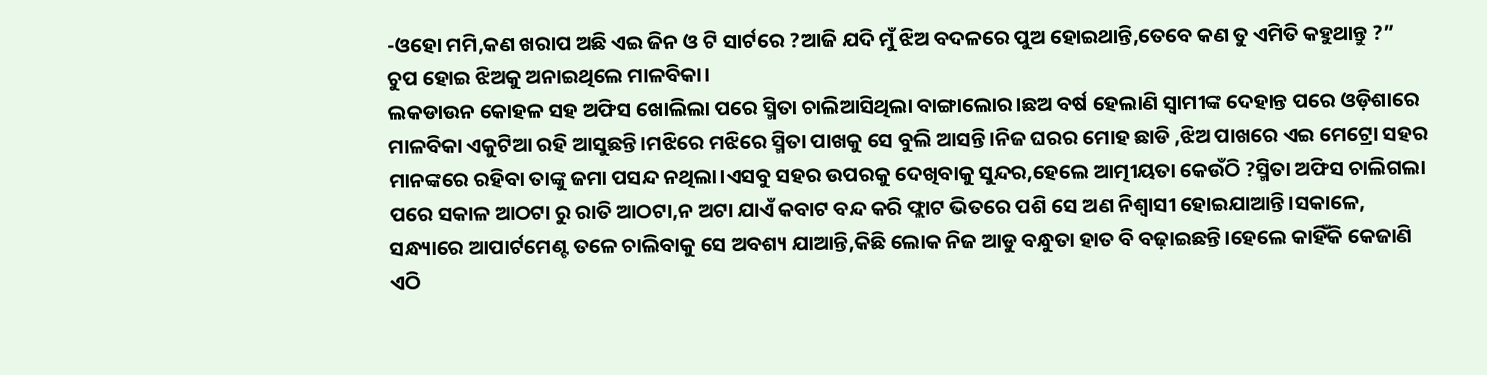-ଓହୋ ମମି,କଣ ଖରାପ ଅଛି ଏଇ ଜିନ ଓ ଟି ସାର୍ଟରେ ?ଆଜି ଯଦି ମୁଁ ଝିଅ ବଦଳରେ ପୁଅ ହୋଇଥାନ୍ତି,ତେବେ କଣ ତୁ ଏମିତି କହୁଥାନ୍ତୁ ?”
ଚୁପ ହୋଇ ଝିଅକୁ ଅନାଇଥିଲେ ମାଳବିକା।
ଲକଡାଉନ କୋହଳ ସହ ଅଫିସ ଖୋଲିଲା ପରେ ସ୍ମିତା ଚାଲିଆସିଥିଲା ବାଙ୍ଗାଲୋର।ଛଅ ବର୍ଷ ହେଲାଣି ସ୍ବାମୀଙ୍କ ଦେହାନ୍ତ ପରେ ଓଡ଼ିଶାରେ ମାଳବିକା ଏକୁଟିଆ ରହି ଆସୁଛନ୍ତି।ମଝିରେ ମଝିରେ ସ୍ମିତା ପାଖକୁ ସେ ବୁଲି ଆସନ୍ତି।ନିଜ ଘରର ମୋହ ଛାଡି ,ଝିଅ ପାଖରେ ଏଇ ମେଟ୍ରୋ ସହର ମାନଙ୍କରେ ରହିବା ତାଙ୍କୁ ଜମା ପସନ୍ଦ ନଥିଲା।ଏସବୁ ସହର ଉପରକୁ ଦେଖିବାକୁ ସୁନ୍ଦର,ହେଲେ ଆତ୍ମୀୟତା କେଉଁଠି ?ସ୍ମିତା ଅଫିସ ଚାଲିଗଲା ପରେ ସକାଳ ଆଠଟା ରୁ ରାତି ଆଠଟା,ନ ଅଟା ଯାଏଁ କବାଟ ବନ୍ଦ କରି ଫ୍ଲାଟ ଭିତରେ ପଶି ସେ ଅଣ ନିଶ୍ବାସୀ ହୋଇଯାଆନ୍ତି।ସକାଳେ, ସନ୍ଧ୍ୟାରେ ଆପାର୍ଟମେଣ୍ଟ ତଳେ ଚାଲିବାକୁ ସେ ଅବଶ୍ୟ ଯାଆନ୍ତି,କିଛି ଲୋକ ନିଜ ଆଡୁ ବନ୍ଧୁତା ହାତ ବି ବଢ଼ାଇଛନ୍ତି।ହେଲେ କାହିଁକି କେଜାଣି ଏଠି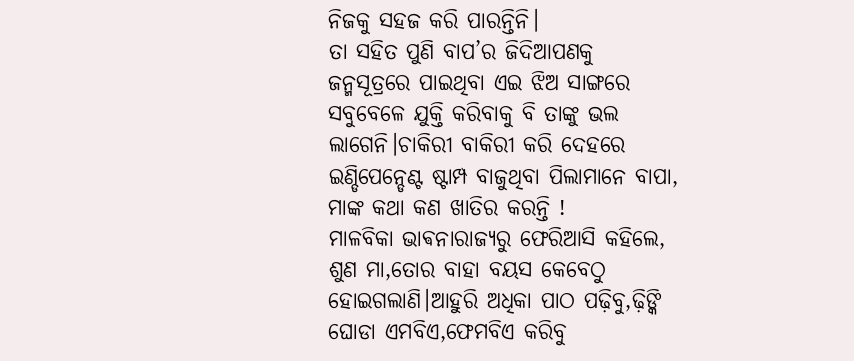ନିଜକୁ ସହଜ କରି ପାରନ୍ତିନି।
ତା ସହିତ ପୁଣି ବାପ’ର ଜିଦିଆପଣକୁ ଜନ୍ମସୂତ୍ରରେ ପାଇଥିବା ଏଇ ଝିଅ ସାଙ୍ଗରେ ସବୁବେଳେ ଯୁକ୍ତି କରିବାକୁ ବି ତାଙ୍କୁ ଭଲ ଲାଗେନି।ଚାକିରୀ ବାକିରୀ କରି ଦେହରେ ଇଣ୍ଡିପେନ୍ଡେଣ୍ଟ ଷ୍ଟାମ୍ପ ବାଜୁଥିବା ପିଲାମାନେ ବାପା, ମାଙ୍କ କଥା କଣ ଖାତିର କରନ୍ତି !
ମାଳବିକା ଭାଵନାରାଜ୍ୟରୁ ଫେରିଆସି କହିଲେ,
ଶୁଣ ମା,ତୋର ବାହା ବୟସ କେବେଠୁ ହୋଇଗଲାଣି।ଆହୁରି ଅଧିକା ପାଠ ପଢ଼ିବୁ,ଢ଼ିଙ୍କି ଘୋଡା ଏମବିଏ,ଫେମବିଏ କରିବୁ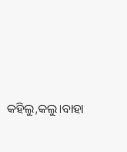କହିଲୁ,କଲୁ।ବାହା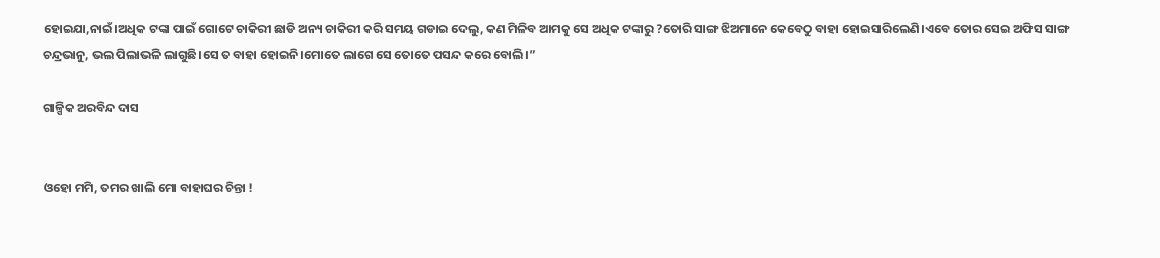ହୋଇଯା,ନାଇଁ।ଅଧିକ ଟଙ୍କା ପାଇଁ ଗୋଟେ ଚାକିରୀ ଛାଡି ଅନ୍ୟ ଚାକିରୀ କରି ସମୟ ଗଡାଇ ଦେଲୁ, କଣ ମିଳିବ ଆମକୁ ସେ ଅଧିକ ଟଙ୍କାରୁ ?ତୋରି ସାଙ୍ଗ ଝିଅମାନେ କେବେଠୁ ବାହା ହୋଇସାରିଲେଣି।ଏବେ ତୋର ସେଇ ଅଫିସ ସାଙ୍ଗ ଚନ୍ଦ୍ରଭାନୁ, ଭଲ ପିଲାଭଳି ଲାଗୁଛି।ସେ ତ ବାହା ହୋଇନି।ମୋତେ ଲାଗେ ସେ ତୋତେ ପସନ୍ଦ କରେ ବୋଲି।”

ଗାଳ୍ପିକ ଅରବିନ୍ଦ ଦାସ


ଓହୋ ମମି, ତମର ଖାଲି ମୋ ବାହାଘର ଚିନ୍ତା !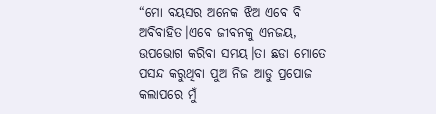“ମୋ ବୟସର ଅନେକ ଝିଅ ଏବେ ବି ଅବିବାହିତ।ଏବେ ଜୀବନକୁ ଏନଜୟ, ଉପଭୋଗ କରିବା ସମୟ।ତା ଛଡା ମୋତେ ପସନ୍ଦ କରୁଥିବା ପୁଅ ନିଜ ଆଡୁ ପ୍ରପୋଜ କଲାପରେ ମୁଁ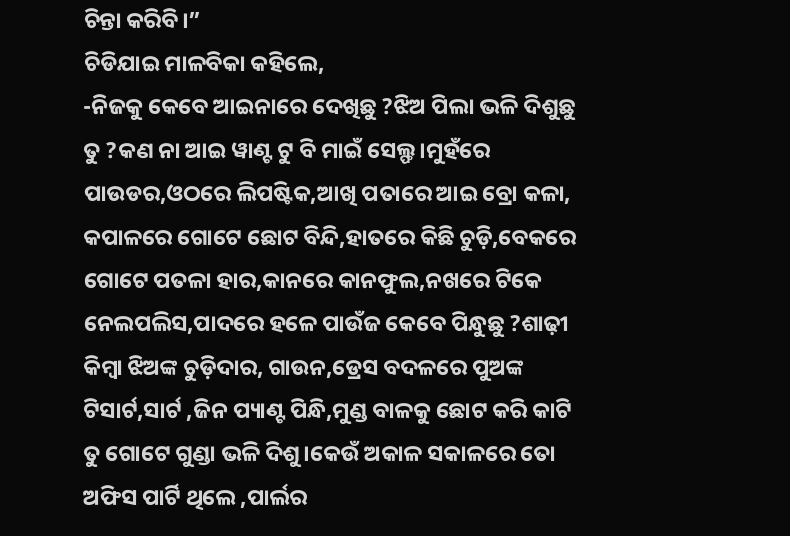ଚିନ୍ତା କରିବି।”
ଚିଡିଯାଇ ମାଳବିକା କହିଲେ,
-ନିଜକୁ କେବେ ଆଇନାରେ ଦେଖିଛୁ ?ଝିଅ ପିଲା ଭଳି ଦିଶୁଛୁ ତୁ ?କଣ ନା ଆଇ ୱାଣ୍ଟ ଟୁ ବି ମାଇଁ ସେଲ୍ଫ।ମୁହଁରେ ପାଉଡର,ଓଠରେ ଲିପଷ୍ଟିକ,ଆଖି ପତାରେ ଆଇ ବ୍ରୋ କଳା, କପାଳରେ ଗୋଟେ ଛୋଟ ବିନ୍ଦି,ହାତରେ କିଛି ଚୁଡ଼ି,ବେକରେ ଗୋଟେ ପତଳା ହାର,କାନରେ କାନଫୁଲ,ନଖରେ ଟିକେ ନେଲପଲିସ,ପାଦରେ ହଳେ ପାଉଁଜ କେବେ ପିନ୍ଧୁଛୁ ?ଶାଢ଼ୀ କିମ୍ବା ଝିଅଙ୍କ ଚୁଡ଼ିଦାର, ଗାଉନ,ଡ୍ରେସ ବଦଳରେ ପୁଅଙ୍କ ଟିସାର୍ଟ,ସାର୍ଟ ,ଜିନ ପ୍ୟାଣ୍ଟ ପିନ୍ଧି,ମୁଣ୍ଡ ବାଳକୁ ଛୋଟ କରି କାଟି ତୁ ଗୋଟେ ଗୁଣ୍ଡା ଭଳି ଦିଶୁ।କେଉଁ ଅକାଳ ସକାଳରେ ତୋ ଅଫିସ ପାର୍ଟି ଥିଲେ ,ପାର୍ଲର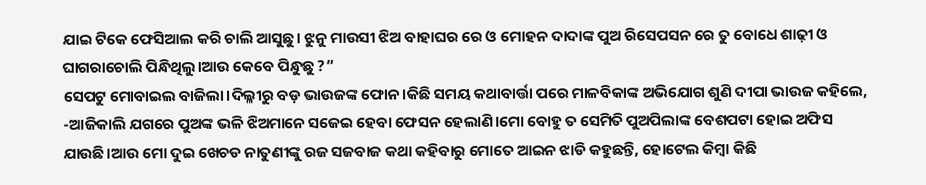ଯାଇ ଟିକେ ଫେସିଆଲ କରି ଚାଲି ଆସୁଛୁ। ଝୁନୁ ମାଉସୀ ଝିଅ ବାହାଘର ରେ ଓ ମୋହନ ଦାଦାଙ୍କ ପୁଅ ରିସେପସନ ରେ ତୁ ବୋଧେ ଶାଢ଼ୀ ଓ ଘାଗରାଚୋଲି ପିନ୍ଧିଥିଲୁ।ଆଉ କେବେ ପିନ୍ଧୁଛୁ ?”
ସେପଟୁ ମୋବାଇଲ ବାଜିଲା।ଦିଲ୍ଳୀରୁ ବଡ଼ ଭାଉଜଙ୍କ ଫୋନ।କିଛି ସମୟ କଥାବାର୍ତ୍ତା ପରେ ମାଳବିକାଙ୍କ ଅଭିଯୋଗ ଶୁଣି ଦୀପା ଭାଉଜ କହିଲେ,
-ଆଜିକାଲି ଯଗରେ ପୁଅଙ୍କ ଭଳି ଝିଅମାନେ ସଜେଇ ହେବା ଫେସନ ହେଲାଣି।ମୋ ବୋହୁ ତ ସେମିତି ପୁଅପିଲାଙ୍କ ବେଶପଟା ହୋଇ ଅଫିସ ଯାଉଛି।ଆଉ ମୋ ଦୁଇ ଖେଚଡ ନାତୁଣୀଙ୍କୁ ରଜ ସଜବାଜ କଥା କହିବାରୁ ମୋତେ ଆଇନ ଝାଡି କହୁଛନ୍ତି, ହୋଟେଲ କିମ୍ୱା କିଛି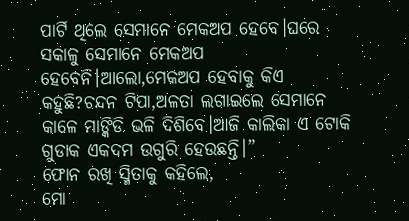ପାର୍ଟି ଥିଲେ ସେମାନେ ମେକଅପ ହେବେ।ଘରେ ସକାଳୁ ସେମାନେ ମେକଅପ ହେବେନି।ଆଲୋ,ମେକଅପ ହେବାକୁ କିଏ କହୁଛି?ଚନ୍ଦନ ଟିପା,ଅଳତା ଲଗାଇଲେ ସେମାନେ କାଳେ ମାଙ୍କିଡି ଭଳି ଦିଶିବେ।ଆଜି କାଲିକା ଏ ଟୋକି ଗୁଡାକ ଏକଦମ ଉଗୁରି ହେଉଛନ୍ତି।”
ଫୋନ ରଖି ସ୍ମିତାକୁ କହିଲେ,
ମୋ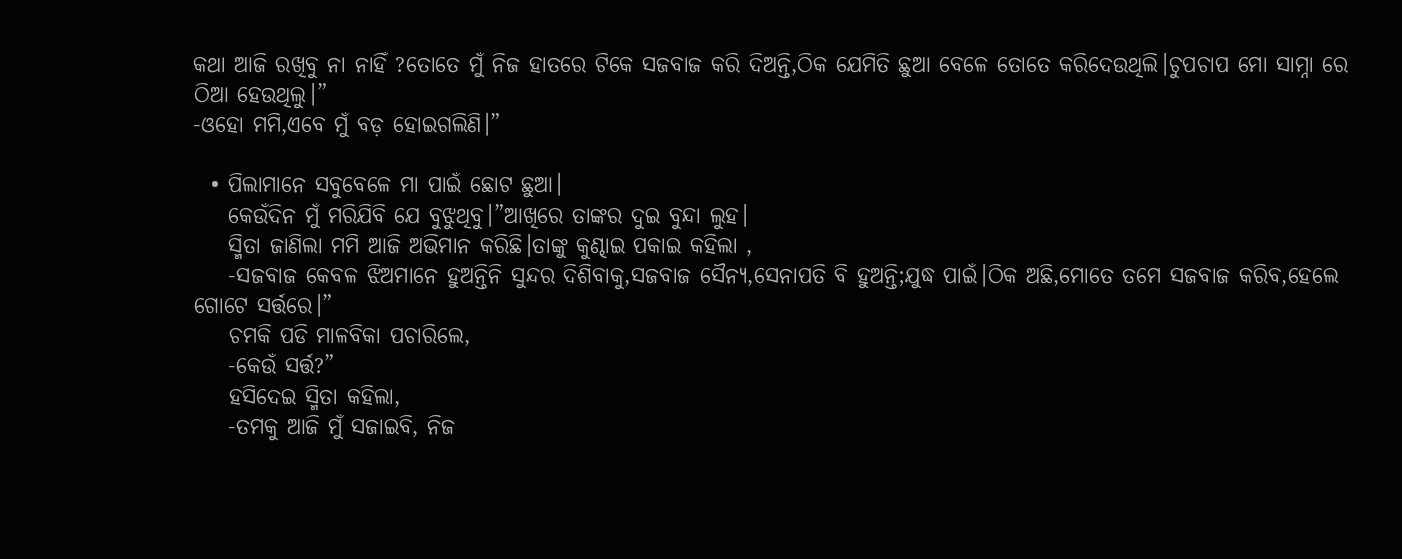କଥା ଆଜି ରଖିବୁ ନା ନାହିଁ ?ତୋତେ ମୁଁ ନିଜ ହାତରେ ଟିକେ ସଜବାଜ କରି ଦିଅନ୍ତି,ଠିକ ଯେମିତି ଛୁଆ ବେଳେ ତୋତେ କରିଦେଉଥିଲି।ଚୁପଚାପ ମୋ ସାମ୍ନା ରେ ଠିଆ ହେଉଥିଲୁ।”
-ଓହୋ ମମି,ଏବେ ମୁଁ ବଡ଼ ହୋଇଗଲିଣି।”

  • ପିଲାମାନେ ସବୁବେଳେ ମା ପାଇଁ ଛୋଟ ଛୁଆ।
    କେଉଁଦିନ ମୁଁ ମରିଯିବି ଯେ ବୁଝୁଥିବୁ।”ଆଖିରେ ତାଙ୍କର ଦୁଇ ବୁନ୍ଦା ଲୁହ।
    ସ୍ମିତା ଜାଣିଲା ମମି ଆଜି ଅଭିମାନ କରିଛି।ତାଙ୍କୁ କୁଣ୍ଢାଇ ପକାଇ କହିଲା ,
    -ସଜବାଜ କେବଳ ଝିଅମାନେ ହୁଅନ୍ତିନି ସୁନ୍ଦର ଦିଶିବାକୁ,ସଜବାଜ ସୈନ୍ୟ,ସେନାପତି ବି ହୁଅନ୍ତି;ଯୁଦ୍ଧ ପାଇଁ।ଠିକ ଅଛି,ମୋତେ ତମେ ସଜବାଜ କରିବ,ହେଲେ ଗୋଟେ ସର୍ତ୍ତରେ।”
    ଚମକି ପଡି ମାଳବିକା ପଚାରିଲେ,
    -କେଉଁ ସର୍ତ୍ତ?”
    ହସିଦେଇ ସ୍ମିତା କହିଲା,
    -ତମକୁ ଆଜି ମୁଁ ସଜାଇବି, ନିଜ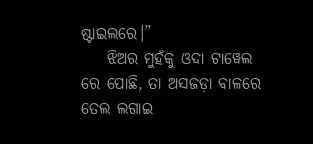ଷ୍ଟାଇଲରେ।”
    ଝିଅର ମୁହଁକୁ ଓଦା ଟାୱେଲ ରେ ପୋଛି, ତା ଅସଜଡ଼ା ବାଳରେ ତେଲ ଲଗାଇ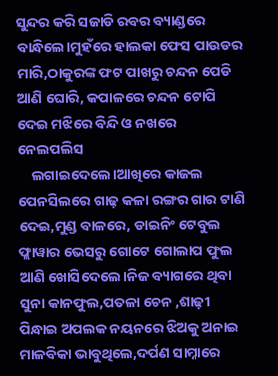ସୁନ୍ଦର କରି ସଜାଡି ରବର ବ୍ୟାଣ୍ଡରେ ବାନ୍ଧିଲେ।ମୁହଁରେ ହାଲକା ଫେସ ପାଉଡର ମାରି,ଠାକୁରଙ୍କ ଫଟ ପାଖରୁ ଚନ୍ଦନ ପେଡି ଆଣି ଘୋରି, କପାଳରେ ଚନ୍ଦନ ଟୋପି ଦେଇ ମଝିରେ ବିନ୍ଦି ଓ ନଖରେ ନେଲପଲିସ
    ଲଗାଇଦେଲେ।ଆଖିରେ କାଜଲ ପେନସିଲରେ ଗାଢ଼ କଳା ରଙ୍ଗର ଗାର ଟାଣି ଦେଇ,ମୁଣ୍ଡ ବାଳରେ, ଡାଇନିଂ ଟେବୁଲ ଫ୍ଲାୱାର ଭେସରୁ ଗୋଟେ ଗୋଲାପ ଫୁଲ ଆଣି ଖୋସିଦେଲେ।ନିଜ ବ୍ୟାଗରେ ଥିବା ସୁନା କାନଫୁଲ,ପତଳା ଚେନ ,ଶାଢ଼ୀ ପିନ୍ଧାଇ ଅପଲକ ନୟନରେ ଝିଅକୁ ଅନାଇ ମାଳବିକା ଭାବୁଥିଲେ,ଦର୍ପଣ ସାମ୍ନାରେ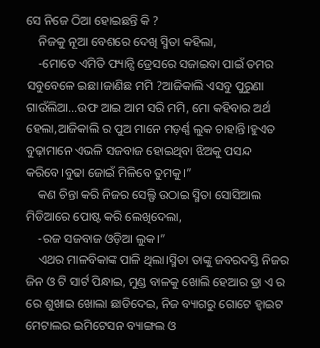ସେ ନିଜେ ଠିଆ ହୋଇଛନ୍ତି କି ?
    ନିଜକୁ ନୂଆ ବେଶରେ ଦେଖି ସ୍ମିତା କହିଲା,
    -ମୋତେ ଏମିତି ଫ୍ୟାନ୍ସି ଡ୍ରେସରେ ସଜାଇବା ପାଇଁ ତମର ସବୁବେଳେ ଇଛା।ଜାଣିଛ ମମି ?ଆଜିକାଲି ଏସବୁ ପୁରୁଣା ଗାଉଁଲିଆ…ଉଫ ଆଇ ଆମ ସରି ମମି, ମୋ କହିବାର ଅର୍ଥ ହେଲା,ଆଜିକାଲି ର ପୁଅ ମାନେ ମଡ଼ର୍ଣ୍ଣ ଲୁକ ଚାହାନ୍ତି।ହୁଏତ ବୁଢ଼ାମାନେ ଏଭଳି ସଜବାଜ ହୋଇଥିବା ଝିଅକୁ ପସନ୍ଦ କରିବେ।ବୁଢା ଜୋଇଁ ମିଳିବେ ତୁମକୁ।”
    କଣ ଚିନ୍ତା କରି ନିଜର ସେଲ୍ଫି ଉଠାଇ ସ୍ମିତା ସୋସିଆଲ ମିଡିଆରେ ପୋଷ୍ଟ କରି ଲେଖିଦେଲା,
    -ରଜ ସଜବାଜ ଓଡ଼ିଆ ଲୁକ।”
    ଏଥର ମାଳବିକାଙ୍କ ପାଳି ଥିଲା।ସ୍ମିତା ତାଙ୍କୁ ଜବରଦସ୍ତି ନିଜର ଜିନ ଓ ଟି ସାର୍ଟ ପିନ୍ଧାଇ, ମୁଣ୍ଡ ବାଳକୁ ଖୋଲି ହେଆର ଡ୍ରା ଏ ର ରେ ଶୁଖାଇ ଖୋଲା ଛାଡିଦେଇ, ନିଜ ବ୍ୟାଗରୁ ଗୋଟେ ହ୍ଵାଇଟ ମେଟାଲର ଇମିଟେସନ ବ୍ୟାଙ୍ଗଲ ଓ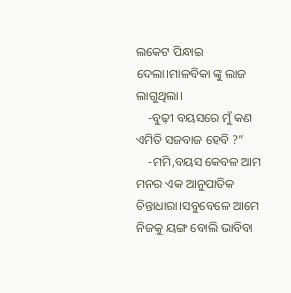ଲକେଟ ପିନ୍ଧାଇ ଦେଲା।ମାଳବିକା ଙ୍କୁ ଲାଜ ଲାଗୁଥିଲା।
    -ବୁଢ଼ୀ ବୟସରେ ମୁଁ କଣ ଏମିତି ସଜବାଜ ହେବି ?”
    -ମମି,ବୟସ କେବଳ ଆମ ମନର ଏକ ଆନୁପାତିକ ଚିନ୍ତାଧାରା।ସବୁବେଳେ ଆମେ ନିଜକୁ ୟଙ୍ଗ ବୋଲି ଭାବିବା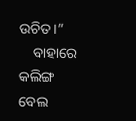ଉଚିତ।”
    ବାହାରେ କଲିଙ୍ଗ ବେଲ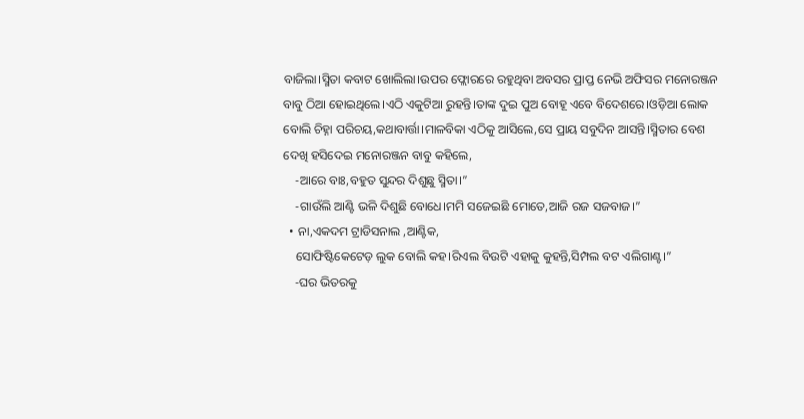ବାଜିଲା।ସ୍ମିତା କବାଟ ଖୋଲିଲା।ଉପର ଫ୍ଲୋରରେ ରହୁଥିବା ଅବସର ପ୍ରାପ୍ତ ନେଭି ଅଫିସର ମନୋରଞ୍ଜନ ବାବୁ ଠିଆ ହୋଇଥିଲେ।ଏଠି ଏକୁଟିଆ ରୁହନ୍ତି।ତାଙ୍କ ଦୁଇ ପୁଅ ବୋହୂ ଏବେ ବିଦେଶରେ।ଓଡ଼ିଆ ଲୋକ ବୋଲି ଚିହ୍ନା ପରିଚୟ,କଥାବାର୍ତ୍ତା।ମାଳବିକା ଏଠିକୁ ଆସିଲେ,ସେ ପ୍ରାୟ ସବୁଦିନ ଆସନ୍ତି।ସ୍ମିତାର ବେଶ ଦେଖି ହସିଦେଇ ମନୋରଞ୍ଜନ ବାବୁ କହିଲେ,
    -ଆରେ ବାଃ,ବହୁତ ସୁନ୍ଦର ଦିଶୁଛୁ ସ୍ମିତା।”
    -ଗାଉଁଲି ଆଣ୍ଟି ଭଳି ଦିଶୁଛି ବୋଧେ।ମମି ସଜେଇଛି ମୋତେ,ଆଜି ରଜ ସଜବାଜ।”
  • ନା,ଏକଦମ ଟ୍ରାଡିସନାଲ ,ଆଣ୍ଟିକ,
    ସୋଫିଷ୍ଟିକେଟେଡ଼ ଲୁକ ବୋଲି କହ।ରିଏଲ ବିଉଟି ଏହାକୁ କୁହନ୍ତି,ସିମ୍ପଲ ବଟ ଏଲିଗାଣ୍ଟ।”
    -ଘର ଭିତରକୁ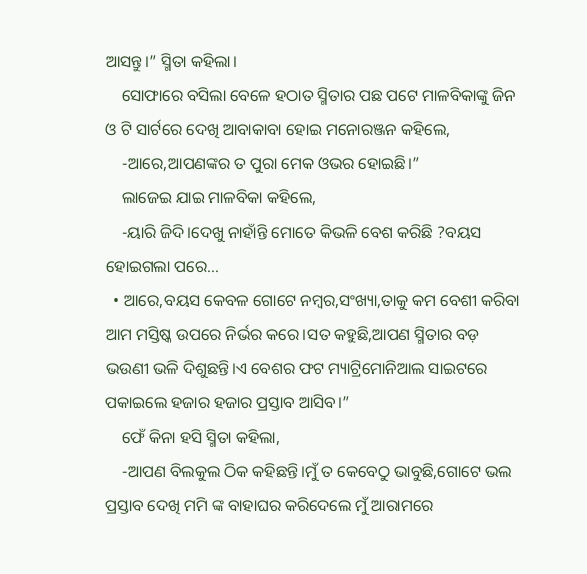ଆସନ୍ତୁ।” ସ୍ମିତା କହିଲା।
    ସୋଫାରେ ବସିଲା ବେଳେ ହଠାତ ସ୍ମିତାର ପଛ ପଟେ ମାଳବିକାଙ୍କୁ ଜିନ ଓ ଟି ସାର୍ଟରେ ଦେଖି ଆବାକାବା ହୋଇ ମନୋରଞ୍ଜନ କହିଲେ,
    -ଆରେ,ଆପଣଙ୍କର ତ ପୁରା ମେକ ଓଭର ହୋଇଛି।”
    ଲାଜେଇ ଯାଇ ମାଳବିକା କହିଲେ,
    -ୟାରି ଜିଦି।ଦେଖୁ ନାହାଁନ୍ତି ମୋତେ କିଭଳି ବେଶ କରିଛି ?ବୟସ ହୋଇଗଲା ପରେ…
  • ଆରେ,ବୟସ କେବଳ ଗୋଟେ ନମ୍ବର,ସଂଖ୍ୟା,ତାକୁ କମ ବେଶୀ କରିବା ଆମ ମସ୍ତିଷ୍କ ଉପରେ ନିର୍ଭର କରେ।ସତ କହୁଛି,ଆପଣ ସ୍ମିତାର ବଡ଼ ଭଉଣୀ ଭଳି ଦିଶୁଛନ୍ତି।ଏ ବେଶର ଫଟ ମ୍ୟାଟ୍ରିମୋନିଆଲ ସାଇଟରେ ପକାଇଲେ ହଜାର ହଜାର ପ୍ରସ୍ତାବ ଆସିବ।”
    ଫେଁ କିନା ହସି ସ୍ମିତା କହିଲା,
    -ଆପଣ ବିଲକୁଲ ଠିକ କହିଛନ୍ତି।ମୁଁ ତ କେବେଠୁ ଭାବୁଛି,ଗୋଟେ ଭଲ ପ୍ରସ୍ତାବ ଦେଖି ମମି ଙ୍କ ବାହାଘର କରିଦେଲେ ମୁଁ ଆରାମରେ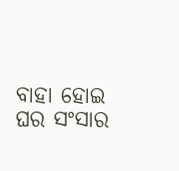ବାହା ହୋଇ ଘର ସଂସାର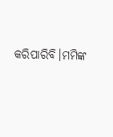କରିପାରିବି।ମମିଙ୍କ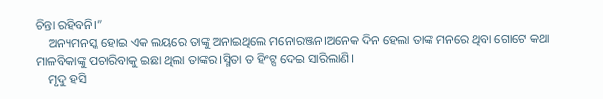ଚିନ୍ତା ରହିବନି।”
    ଅନ୍ୟମନସ୍କ ହୋଇ ଏକ ଲୟରେ ତାଙ୍କୁ ଅନାଇଥିଲେ ମନୋରଞ୍ଜନ।ଅନେକ ଦିନ ହେଲା ତାଙ୍କ ମନରେ ଥିବା ଗୋଟେ କଥା ମାଳବିକାଙ୍କୁ ପଚାରିବାକୁ ଇଛା ଥିଲା ତାଙ୍କର।ସ୍ମିତା ତ ହିଂଟ୍ସ ଦେଇ ସାରିଲାଣି।
    ମୃଦୁ ହସି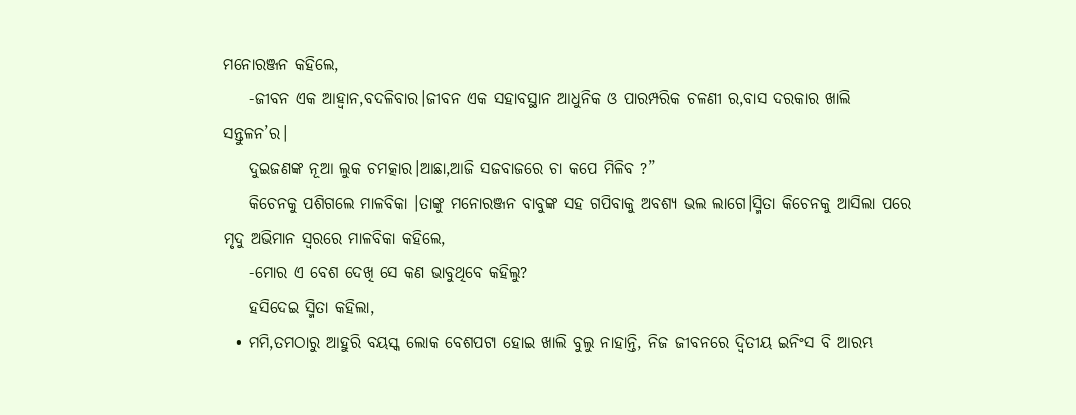ମନୋରଞ୍ଜନ କହିଲେ,
    -ଜୀବନ ଏକ ଆହ୍ୱାନ,ବଦଳିବାର।ଜୀବନ ଏକ ସହାବସ୍ଥାନ ଆଧୁନିକ ଓ ପାରମ୍ପରିକ ଚଳଣୀ ର,ବାସ ଦରକାର ଖାଲି ସନ୍ତୁଳନ’ର।
    ଦୁଇଜଣଙ୍କ ନୂଆ ଲୁକ ଚମତ୍କାର।ଆଛା,ଆଜି ସଜବାଜରେ ଚା କପେ ମିଳିବ ?”
    କିଚେନକୁ ପଶିଗଲେ ମାଳବିକା ।ତାଙ୍କୁ ମନୋରଞ୍ଜନ ବାବୁଙ୍କ ସହ ଗପିବାକୁ ଅବଶ୍ୟ ଭଲ ଲାଗେ।ସ୍ମିତା କିଚେନକୁ ଆସିଲା ପରେ ମୃଦୁ ଅଭିମାନ ସ୍ୱରରେ ମାଳବିକା କହିଲେ,
    -ମୋର ଏ ବେଶ ଦେଖି ସେ କଣ ଭାବୁଥିବେ କହିଲୁ?
    ହସିଦେଇ ସ୍ମିତା କହିଲା,
  • ମମି,ତମଠାରୁ ଆହୁରି ବୟସ୍କ ଲୋକ ବେଶପଟା ହୋଇ ଖାଲି ବୁଲୁ ନାହାନ୍ତି, ନିଜ ଜୀବନରେ ଦ୍ଵିତୀୟ ଇନିଂସ ବି ଆରମ୍ଭ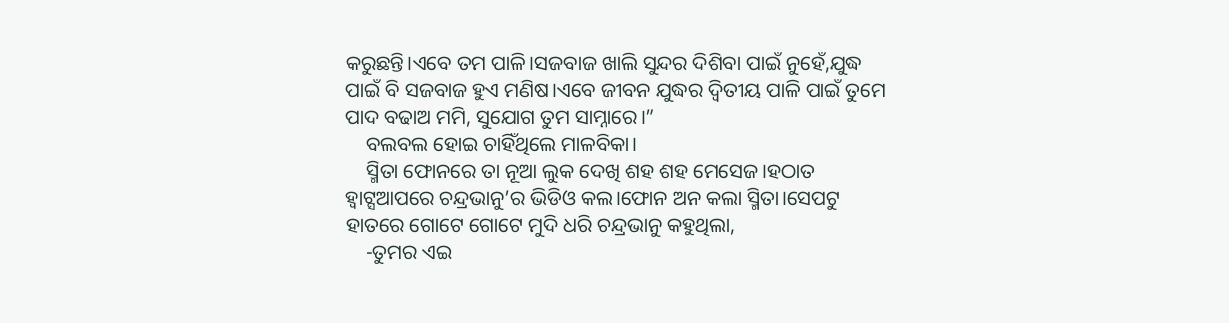କରୁଛନ୍ତି।ଏବେ ତମ ପାଳି।ସଜବାଜ ଖାଲି ସୁନ୍ଦର ଦିଶିବା ପାଇଁ ନୁହେଁ,ଯୁଦ୍ଧ ପାଇଁ ବି ସଜବାଜ ହୁଏ ମଣିଷ।ଏବେ ଜୀବନ ଯୁଦ୍ଧର ଦ୍ଵିତୀୟ ପାଳି ପାଇଁ ତୁମେ ପାଦ ବଢାଅ ମମି, ସୁଯୋଗ ତୁମ ସାମ୍ନାରେ।”
    ବଲବଲ ହୋଇ ଚାହିଁଥିଲେ ମାଳବିକା।
    ସ୍ମିତା ଫୋନରେ ତା ନୂଆ ଲୁକ ଦେଖି ଶହ ଶହ ମେସେଜ।ହଠାତ ହ୍ଵାଟ୍ସଆପରେ ଚନ୍ଦ୍ରଭାନୁ’ର ଭିଡିଓ କଲ।ଫୋନ ଅନ କଲା ସ୍ମିତା।ସେପଟୁ ହାତରେ ଗୋଟେ ଗୋଟେ ମୁଦି ଧରି ଚନ୍ଦ୍ରଭାନୁ କହୁଥିଲା,
    -ତୁମର ଏଇ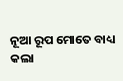ନୂଆ ରୂପ ମୋତେ ବାଧ୍ୟ କଲା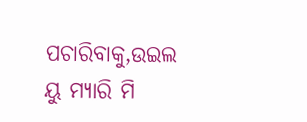ପଚାରିବାକୁ,ଉଇଲ ୟୁ ମ୍ୟାରି ମି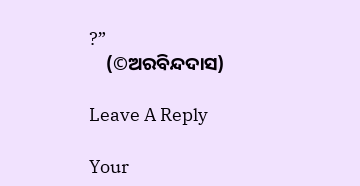?”
    (©ଅରବିନ୍ଦଦାସ)

Leave A Reply

Your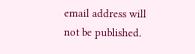email address will not be published.